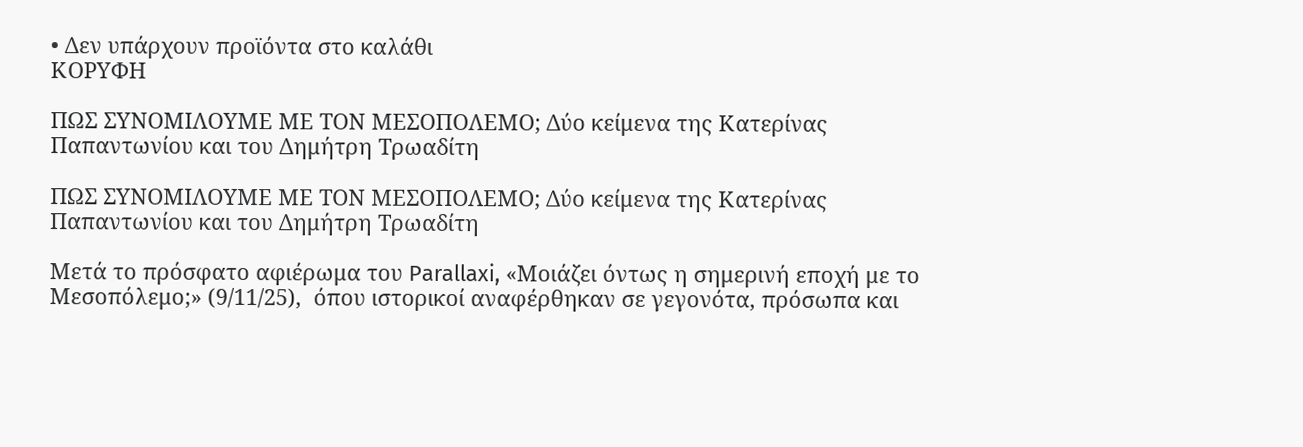• Δεν υπάρχουν προϊόντα στο καλάθι
ΚΟΡΥΦΗ

ΠΩΣ ΣΥΝΟΜΙΛΟΥΜΕ ΜΕ ΤΟΝ ΜΕΣΟΠΟΛΕΜΟ; Δύο κείμενα της Κατερίνας Παπαντωνίου και του Δημήτρη Τρωαδίτη

ΠΩΣ ΣΥΝΟΜΙΛΟΥΜΕ ΜΕ ΤΟΝ ΜΕΣΟΠΟΛΕΜΟ; Δύο κείμενα της Κατερίνας Παπαντωνίου και του Δημήτρη Τρωαδίτη

Μετά το πρόσφατο αφιέρωμα του Parallaxi, «Μοιάζει όντως η σημερινή εποχή με το Μεσοπόλεμο;» (9/11/25),  όπου ιστορικοί αναφέρθηκαν σε γεγονότα, πρόσωπα και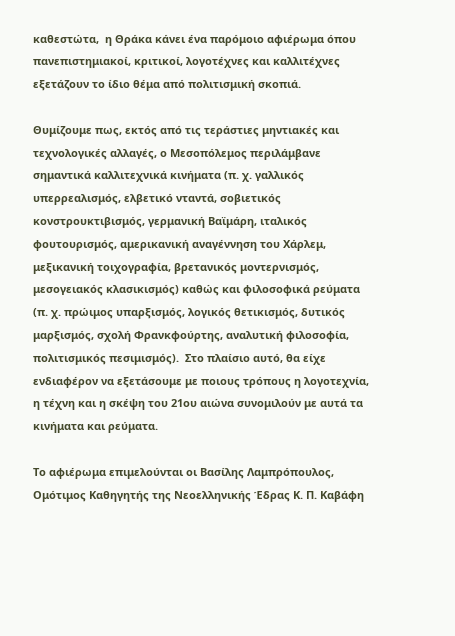καθεστώτα,  η Θράκα κάνει ένα παρόμοιο αφιέρωμα όπου πανεπιστημιακοί, κριτικοί, λογοτέχνες και καλλιτέχνες εξετάζουν το ίδιο θέμα από πολιτισμική σκοπιά.

Θυμίζουμε πως, εκτός από τις τεράστιες μηντιακές και τεχνολογικές αλλαγές, ο Μεσοπόλεμος περιλάμβανε σημαντικά καλλιτεχνικά κινήματα (π. χ. γαλλικός υπερρεαλισμός, ελβετικό νταντά, σοβιετικός κονστρουκτιβισμός, γερμανική Βαϊμάρη, ιταλικός φουτουρισμός, αμερικανική αναγέννηση του Χάρλεμ, μεξικανική τοιχογραφία, βρετανικός μοντερνισμός,  μεσογειακός κλασικισμός) καθώς και φιλοσοφικά ρεύματα (π. χ. πρώιμος υπαρξισμός, λογικός θετικισμός, δυτικός μαρξισμός, σχολή Φρανκφούρτης, αναλυτική φιλοσοφία, πολιτισμικός πεσιμισμός).  Στο πλαίσιο αυτό, θα είχε ενδιαφέρον να εξετάσουμε με ποιους τρόπους η λογοτεχνία, η τέχνη και η σκέψη του 21ου αιώνα συνομιλούν με αυτά τα κινήματα και ρεύματα.

Το αφιέρωμα επιμελούνται οι Βασίλης Λαμπρόπουλος, Ομότιμος Καθηγητής της Νεοελληνικής Έδρας Κ. Π. Καβάφη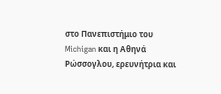στο Πανεπιστήμιο του Michigan και η Αθηνά Ρώσσογλου, ερευνήτρια και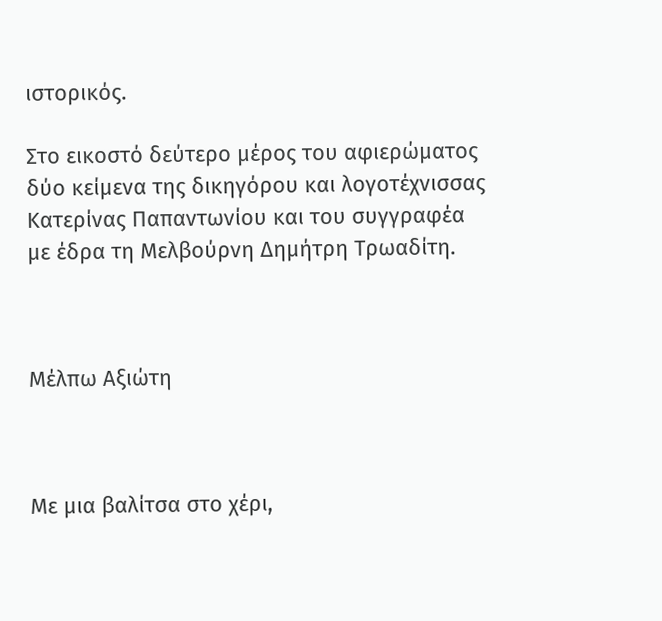ιστορικός.

Στο εικοστό δεύτερο μέρος του αφιερώματος δύο κείμενα της δικηγόρου και λογοτέχνισσας Κατερίνας Παπαντωνίου και του συγγραφέα με έδρα τη Μελβούρνη Δημήτρη Τρωαδίτη.



Μέλπω Αξιώτη



Με μια βαλίτσα στο χέρι,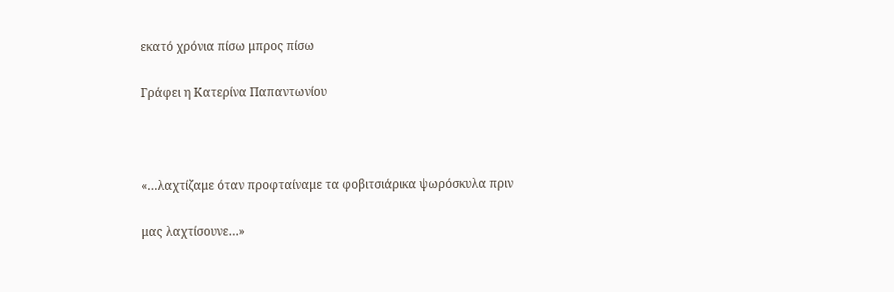εκατό χρόνια πίσω μπρος πίσω

Γράφει η Κατερίνα Παπαντωνίου



«…λαχτίζαμε όταν προφταίναμε τα φοβιτσιάρικα ψωρόσκυλα πριν

μας λαχτίσουνε…»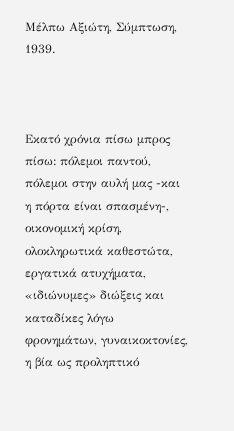Μέλπω Αξιώτη, Σύμπτωση, 1939.



Εκατό χρόνια πίσω μπρος πίσω: πόλεμοι παντού, πόλεμοι στην αυλή μας -και η πόρτα είναι σπασμένη-, οικονομική κρίση, ολοκληρωτικά καθεστώτα, εργατικά ατυχήματα, «ιδιώνυμες» διώξεις και καταδίκες λόγω φρονημάτων, γυναικοκτονίες, η βία ως προληπτικό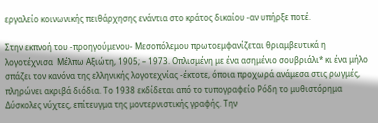εργαλείο κοινωνικής πειθάρχησης ενάντια στο κράτος δικαίου -αν υπήρξε ποτέ.

Στην εκπνοή του -προηγούμενου- Μεσοπόλεμου πρωτοεμφανίζεται θριαμβευτικά η λογοτέχνισα  Μέλπω Αξιώτη, 1905; – 1973. Οπλισμένη με ένα ασημένιο σουβριάλι* κι ένα μήλο σπάζει τον κανόνα της ελληνικής λογοτεχνίας -έκτοτε, όποια προχωρά ανάμεσα στις ρωγμές, πληρώνει ακριβά διόδια. Το 1938 εκδίδεται από το τυπογραφείο Ρόδη το μυθιστόρημα Δύσκολες νύχτες, επίτευγμα της μοντερνιστικής γραφής. Την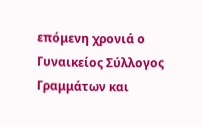επόμενη χρονιά ο Γυναικείος Σύλλογος  Γραμμάτων και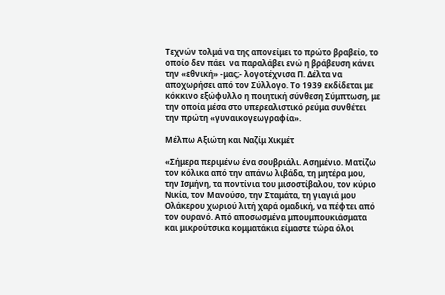Τεχνών τολμά να της απονείμει το πρώτο βραβείο, το οποίο δεν πάει  να παραλάβει ενώ η βράβευση κάνει την «εθνική» -μας;- λογοτέχνισα Π. Δέλτα να αποχωρήσει από τον Σύλλογο. Το 1939 εκδίδεται με κόκκινο εξώφυλλο η ποιητική σύνθεση Σύμπτωση, με την οποία μέσα στο υπερεαλιστικό ρεύμα συνθέτει την πρώτη «γυναικογεωγραφία».

Μέλπω Αξιώτη και Ναζίμ Χικμέτ

«Σήμερα περιμένω ένα σουβριάλι. Ασημένιο. Ματίζω τον κόλικα από την απάνω λιβάδα, τη μητέρα μου, την Ισμήνη, τα ποντίνια του μισοστίβαλου, τον κύριο Νικία, τον Μανούσο, την Σταμάτα, τη γιαγιά μου  Ολάκερου χωριού λιτή χαρά ομαδική, να πέφτει από τον ουρανό. Από αποσωσμένα μπουμπουκιάσματα και μικρούτσικα κομματάκια είμαστε τώρα όλοι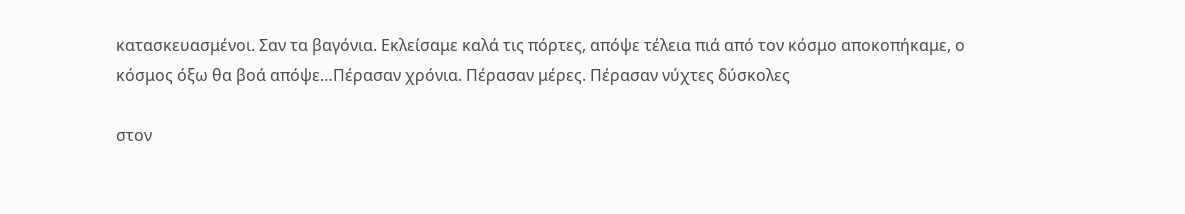κατασκευασμένοι. Σαν τα βαγόνια. Εκλείσαμε καλά τις πόρτες, απόψε τέλεια πιά από τον κόσμο αποκοπήκαμε, ο κόσμος όξω θα βοά απόψε…Πέρασαν χρόνια. Πέρασαν μέρες. Πέρασαν νύχτες δύσκολες

στον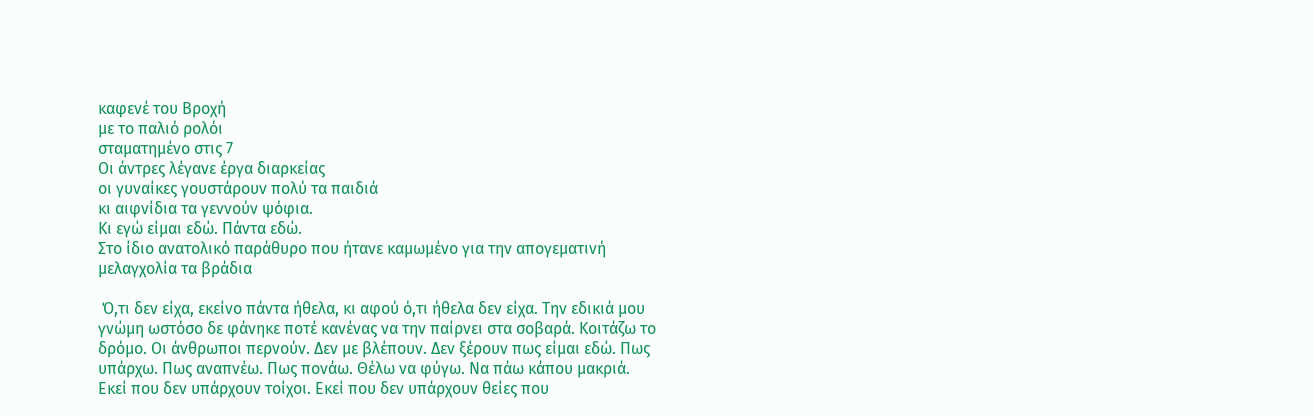καφενέ του Βροχή
με το παλιό ρολόι
σταματημένο στις 7
Οι άντρες λέγανε έργα διαρκείας
οι γυναίκες γουστάρουν πολύ τα παιδιά
κι αιφνίδια τα γεννούν ψόφια.
Κι εγώ είμαι εδώ. Πάντα εδώ.
Στο ίδιο ανατολικό παράθυρο που ήτανε καμωμένο για την απογεματινή μελαγχολία τα βράδια

 Ό,τι δεν είχα, εκείνο πάντα ήθελα, κι αφού ό,τι ήθελα δεν είχα. Την εδικιά μου γνώμη ωστόσο δε φάνηκε ποτέ κανένας να την παίρνει στα σοβαρά. Κοιτάζω το δρόμο. Οι άνθρωποι περνούν. Δεν με βλέπουν. Δεν ξέρουν πως είμαι εδώ. Πως υπάρχω. Πως αναπνέω. Πως πονάω. Θέλω να φύγω. Να πάω κάπου μακριά. Εκεί που δεν υπάρχουν τοίχοι. Εκεί που δεν υπάρχουν θείες που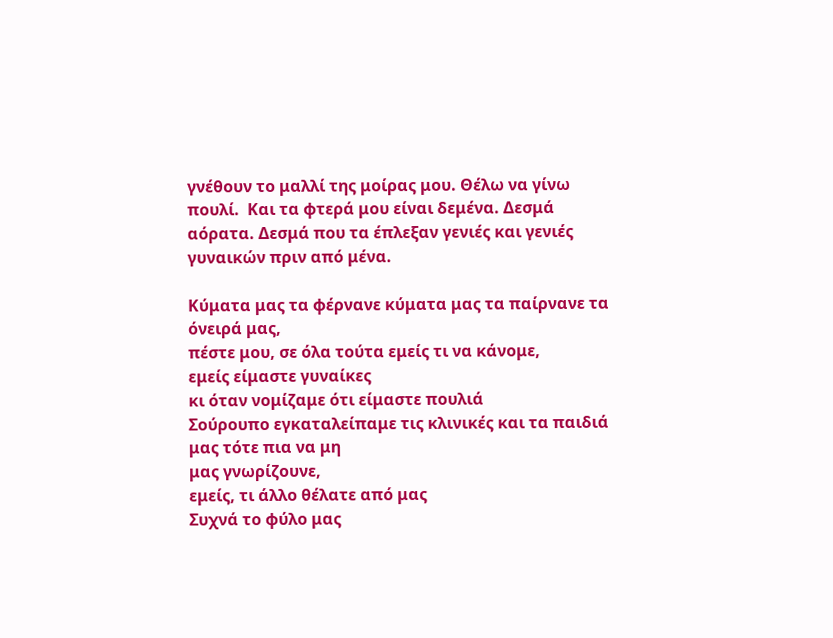γνέθουν το μαλλί της μοίρας μου. Θέλω να γίνω πουλί.  Και τα φτερά μου είναι δεμένα. Δεσμά αόρατα. Δεσμά που τα έπλεξαν γενιές και γενιές γυναικών πριν από μένα.

Κύματα μας τα φέρνανε κύματα μας τα παίρνανε τα όνειρά μας,
πέστε μου, σε όλα τούτα εμείς τι να κάνομε,
εμείς είμαστε γυναίκες
κι όταν νομίζαμε ότι είμαστε πουλιά
Σούρουπο εγκαταλείπαμε τις κλινικές και τα παιδιά μας τότε πια να μη
μας γνωρίζουνε,
εμείς, τι άλλο θέλατε από μας
Συχνά το φύλο μας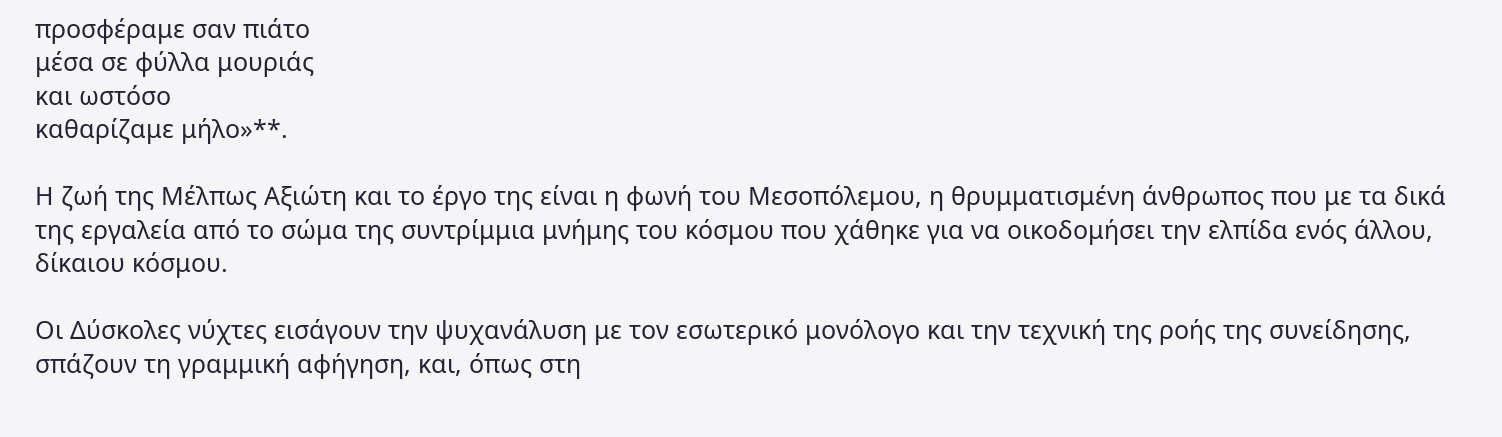προσφέραμε σαν πιάτο
μέσα σε φύλλα μουριάς
και ωστόσο
καθαρίζαμε μήλο»**.

Η ζωή της Μέλπως Αξιώτη και το έργο της είναι η φωνή του Μεσοπόλεμου, η θρυμματισμένη άνθρωπος που με τα δικά της εργαλεία από το σώμα της συντρίμμια μνήμης του κόσμου που χάθηκε για να οικοδομήσει την ελπίδα ενός άλλου, δίκαιου κόσμου.

Οι Δύσκολες νύχτες εισάγουν την ψυχανάλυση με τον εσωτερικό μονόλογο και την τεχνική της ροής της συνείδησης, σπάζουν τη γραμμική αφήγηση, και, όπως στη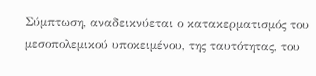Σύμπτωση, αναδεικνύεται ο κατακερματισμός του μεσοπολεμικού υποκειμένου, της ταυτότητας, του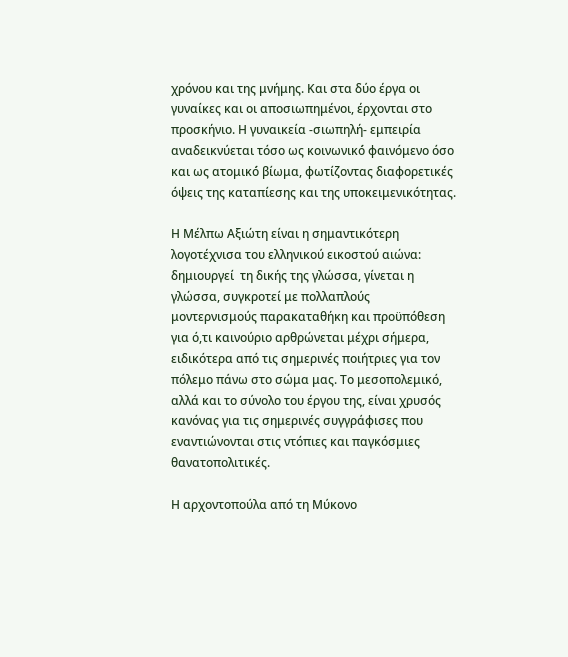χρόνου και της μνήμης. Και στα δύο έργα οι γυναίκες και οι αποσιωπημένοι, έρχονται στο προσκήνιο. Η γυναικεία -σιωπηλή- εμπειρία αναδεικνύεται τόσο ως κοινωνικό́ φαινόμενο όσο και ως ατομικό́ βίωμα, φωτίζοντας διαφορετικές όψεις της καταπίεσης και της υποκειμενικότητας.

Η Μέλπω Αξιώτη είναι η σημαντικότερη λογοτέχνισα του ελληνικού εικοστού αιώνα: δημιουργεί  τη δικής της γλώσσα, γίνεται η γλώσσα, συγκροτεί με πολλαπλούς μοντερνισμούς παρακαταθήκη και προϋπόθεση για ό,τι καινούριο αρθρώνεται μέχρι σήμερα, ειδικότερα από τις σημερινές ποιήτριες για τον πόλεμο πάνω στο σώμα μας. Το μεσοπολεμικό, αλλά και το σύνολο του έργου της, είναι χρυσός κανόνας για τις σημερινές συγγράφισες που εναντιώνονται στις ντόπιες και παγκόσμιες θανατοπολιτικές.

Η αρχοντοπούλα από τη Μύκονο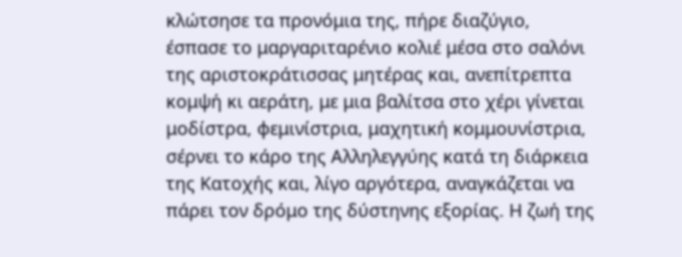κλώτσησε τα προνόμια της, πήρε διαζύγιο, έσπασε το μαργαριταρένιο κολιέ μέσα στο σαλόνι της αριστοκράτισσας μητέρας και, ανεπίτρεπτα κομψή κι αεράτη, με μια βαλίτσα στο χέρι γίνεται μοδίστρα, φεμινίστρια, μαχητική κομμουνίστρια, σέρνει το κάρο της Αλληλεγγύης κατά τη διάρκεια της Κατοχής και, λίγο αργότερα, αναγκάζεται να πάρει τον δρόμο της δύστηνης εξορίας. Η ζωή της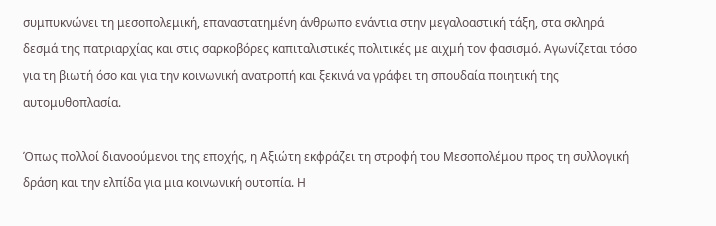συμπυκνώνει τη μεσοπολεμική, επαναστατημένη άνθρωπο ενάντια στην μεγαλοαστική τάξη, στα σκληρά δεσμά της πατριαρχίας και στις σαρκοβόρες καπιταλιστικές πολιτικές με αιχμή τον φασισμό. Αγωνίζεται τόσο για τη βιωτή όσο και για την κοινωνική ανατροπή και ξεκινά να γράφει τη σπουδαία ποιητική της αυτομυθοπλασία.

Όπως πολλοί διανοούμενοι της εποχής, η Αξιώτη εκφράζει τη στροφή του Μεσοπολέμου προς τη συλλογική δράση και την ελπίδα για μια κοινωνική ουτοπία. Η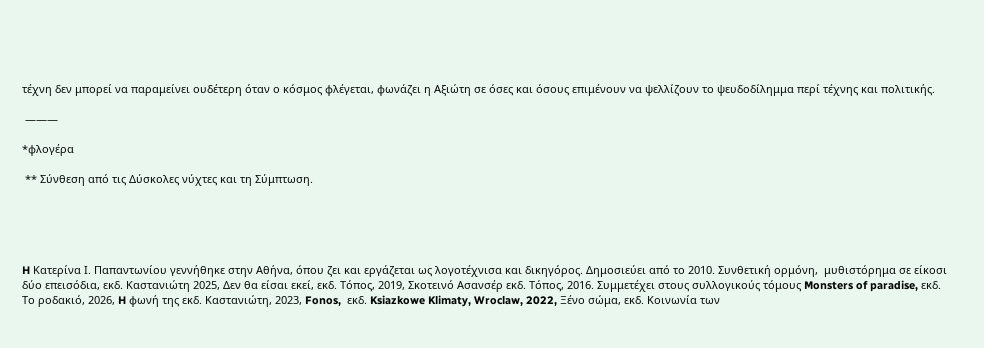τέχνη δεν μπορεί να παραμείνει ουδέτερη όταν ο κόσμος φλέγεται, φωνάζει η Αξιώτη σε όσες και όσους επιμένουν να ψελλίζουν το ψευδοδίλημμα περί τέχνης και πολιτικής.

 ———

*φλογέρα

 ** Σύνθεση από τις Δύσκολες νύχτες και τη Σύμπτωση.





H Κατερίνα Ι. Παπαντωνίου γεννήθηκε στην Αθήνα, όπου ζει και εργάζεται ως λογοτέχνισα και δικηγόρος. Δημοσιεύει από το 2010. Συνθετική ορμόνη,  μυθιστόρημα σε είκοσι δύο επεισόδια, εκδ. Καστανιώτη 2025, Δεν θα είσαι εκεί, εκδ. Τόπος, 2019, Σκοτεινό Ασανσέρ εκδ. Τόπος, 2016. Συμμετέχει στους συλλογικούς τόμους Monsters of paradise, εκδ. Το ροδακιό, 2026, H φωνή της εκδ. Καστανιώτη, 2023, Fonos,  εκδ. Ksiazkowe Klimaty, Wroclaw, 2022, Ξένο σώμα, εκδ. Κοινωνία των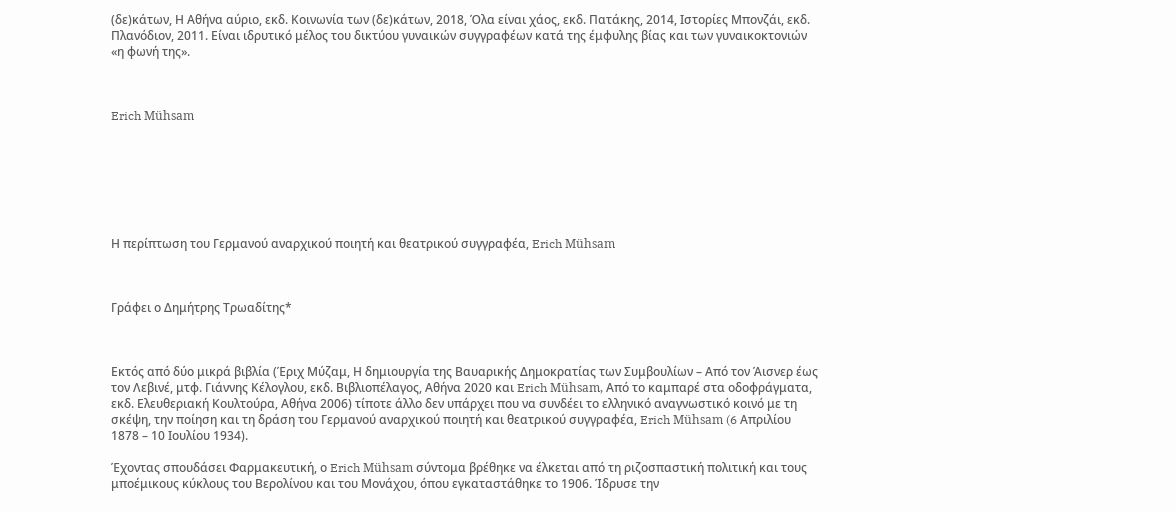(δε)κάτων, Η Αθήνα αύριο, εκδ. Κοινωνία των (δε)κάτων, 2018, Όλα είναι χάος, εκδ. Πατάκης, 2014, Ιστορίες Μπονζάι, εκδ. Πλανόδιον, 2011. Είναι ιδρυτικό μέλος του δικτύου γυναικών συγγραφέων κατά της έμφυλης βίας και των γυναικοκτονιών «η φωνή της».



Erich Mühsam







Η περίπτωση του Γερμανού αναρχικού ποιητή και θεατρικού συγγραφέα, Erich Mühsam



Γράφει ο Δημήτρης Τρωαδίτης*



Εκτός από δύο μικρά βιβλία (Έριχ Μύζαμ, Η δημιουργία της Βαυαρικής Δημοκρατίας των Συμβουλίων – Από τον Άισνερ έως τον Λεβινέ, μτφ. Γιάννης Κέλογλου, εκδ. Βιβλιοπέλαγος, Αθήνα 2020 και Erich Mühsam, Από το καμπαρέ στα οδοφράγματα, εκδ. Ελευθεριακή Κουλτούρα, Αθήνα 2006) τίποτε άλλο δεν υπάρχει που να συνδέει το ελληνικό αναγνωστικό κοινό με τη σκέψη, την ποίηση και τη δράση του Γερμανού αναρχικού ποιητή και θεατρικού συγγραφέα, Erich Mühsam (6 Απριλίου 1878 – 10 Ιουλίου 1934).

Έχοντας σπουδάσει Φαρμακευτική, ο Erich Mühsam σύντομα βρέθηκε να έλκεται από τη ριζοσπαστική πολιτική και τους μποέμικους κύκλους του Βερολίνου και του Μονάχου, όπου εγκαταστάθηκε το 1906. Ίδρυσε την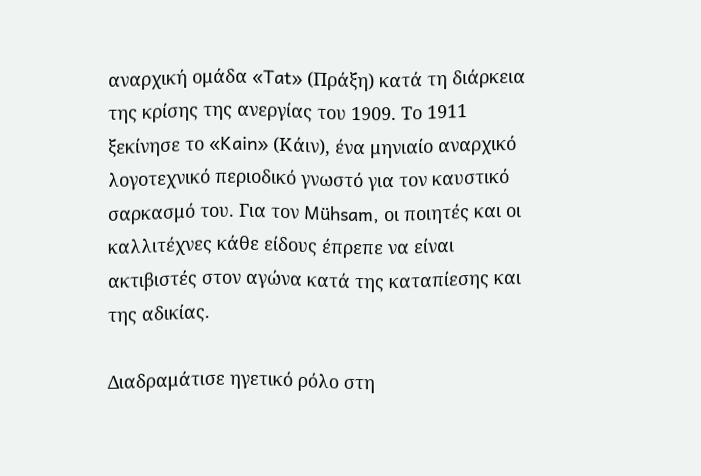αναρχική ομάδα «Tat» (Πράξη) κατά τη διάρκεια της κρίσης της ανεργίας του 1909. Το 1911 ξεκίνησε το «Kain» (Κάιν), ένα μηνιαίο αναρχικό λογοτεχνικό περιοδικό γνωστό για τον καυστικό σαρκασμό του. Για τον Mühsam, οι ποιητές και οι καλλιτέχνες κάθε είδους έπρεπε να είναι ακτιβιστές στον αγώνα κατά της καταπίεσης και της αδικίας.

Διαδραμάτισε ηγετικό ρόλο στη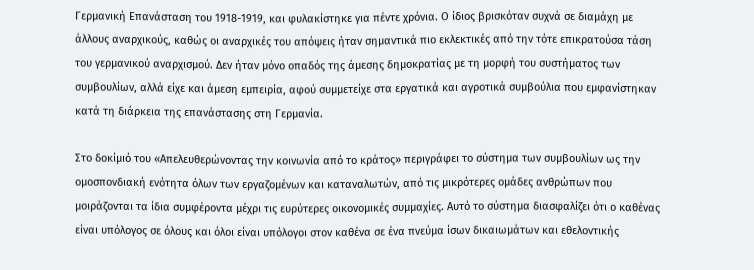Γερμανική Επανάσταση του 1918-1919, και φυλακίστηκε για πέντε χρόνια. Ο ίδιος βρισκόταν συχνά σε διαμάχη με άλλους αναρχικούς, καθώς οι αναρχικές του απόψεις ήταν σημαντικά πιο εκλεκτικές από την τότε επικρατούσα τάση του γερμανικού αναρχισμού. Δεν ήταν μόνο οπαδός της άμεσης δημοκρατίας με τη μορφή του συστήματος των συμβουλίων, αλλά είχε και άμεση εμπειρία, αφού συμμετείχε στα εργατικά και αγροτικά συμβούλια που εμφανίστηκαν κατά τη διάρκεια της επανάστασης στη Γερμανία.

Στο δοκίμιό του «Απελευθερώνοντας την κοινωνία από το κράτος» περιγράφει το σύστημα των συμβουλίων ως την ομοσπονδιακή ενότητα όλων των εργαζομένων και καταναλωτών, από τις μικρότερες ομάδες ανθρώπων που μοιράζονται τα ίδια συμφέροντα μέχρι τις ευρύτερες οικονομικές συμμαχίες. Αυτό το σύστημα διασφαλίζει ότι ο καθένας είναι υπόλογος σε όλους και όλοι είναι υπόλογοι στον καθένα σε ένα πνεύμα ίσων δικαιωμάτων και εθελοντικής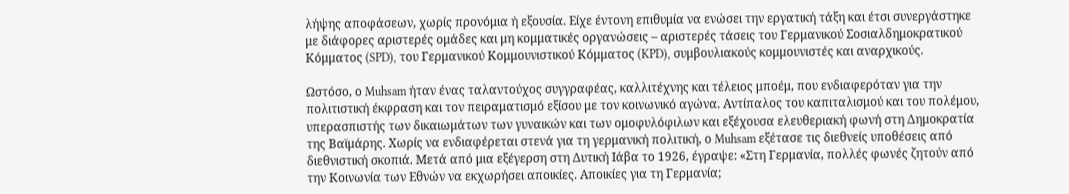λήψης αποφάσεων, χωρίς προνόμια ή εξουσία. Είχε έντονη επιθυμία να ενώσει την εργατική τάξη και έτσι συνεργάστηκε με διάφορες αριστερές ομάδες και μη κομματικές οργανώσεις – αριστερές τάσεις του Γερμανικού Σοσιαλδημοκρατικού Κόμματος (SPD), του Γερμανικού Κομμουνιστικού Κόμματος (KPD), συμβουλιακούς κομμουνιστές και αναρχικούς.

Ωστόσο, ο Muhsam ήταν ένας ταλαντούχος συγγραφέας, καλλιτέχνης και τέλειος μποέμ, που ενδιαφερόταν για την πολιτιστική έκφραση και τον πειραματισμό εξίσου με τον κοινωνικό αγώνα. Αντίπαλος του καπιταλισμού και του πολέμου, υπερασπιστής των δικαιωμάτων των γυναικών και των ομοφυλόφιλων και εξέχουσα ελευθεριακή φωνή στη Δημοκρατία της Βαϊμάρης. Χωρίς να ενδιαφέρεται στενά για τη γερμανική πολιτική, ο Muhsam εξέτασε τις διεθνείς υποθέσεις από διεθνιστική σκοπιά. Μετά από μια εξέγερση στη Δυτική Ιάβα το 1926, έγραψε: «Στη Γερμανία, πολλές φωνές ζητούν από την Κοινωνία των Εθνών να εκχωρήσει αποικίες. Αποικίες για τη Γερμανία;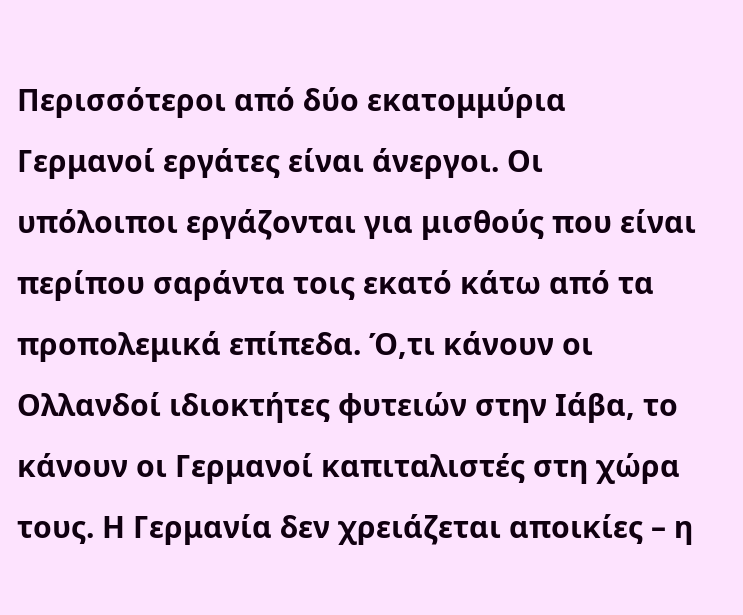Περισσότεροι από δύο εκατομμύρια Γερμανοί εργάτες είναι άνεργοι. Οι υπόλοιποι εργάζονται για μισθούς που είναι περίπου σαράντα τοις εκατό κάτω από τα προπολεμικά επίπεδα. Ό,τι κάνουν οι Ολλανδοί ιδιοκτήτες φυτειών στην Ιάβα, το κάνουν οι Γερμανοί καπιταλιστές στη χώρα τους. Η Γερμανία δεν χρειάζεται αποικίες – η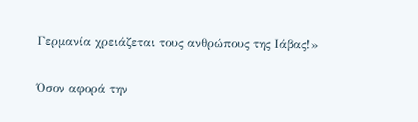Γερμανία χρειάζεται τους ανθρώπους της Ιάβας!»

Όσον αφορά την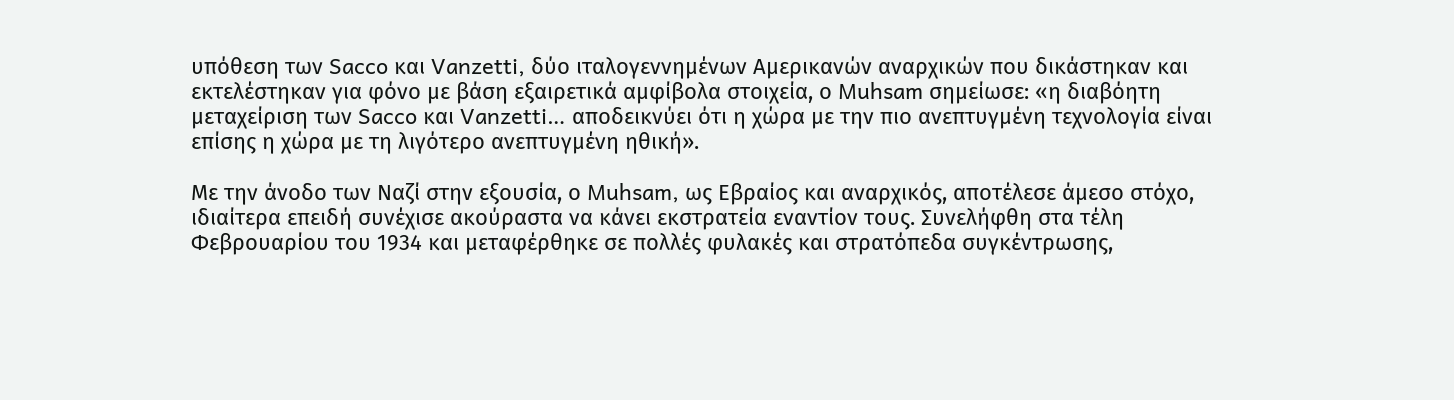υπόθεση των Sacco και Vanzetti, δύο ιταλογεννημένων Αμερικανών αναρχικών που δικάστηκαν και εκτελέστηκαν για φόνο με βάση εξαιρετικά αμφίβολα στοιχεία, ο Muhsam σημείωσε: «η διαβόητη μεταχείριση των Sacco και Vanzetti… αποδεικνύει ότι η χώρα με την πιο ανεπτυγμένη τεχνολογία είναι επίσης η χώρα με τη λιγότερο ανεπτυγμένη ηθική».

Με την άνοδο των Ναζί στην εξουσία, ο Muhsam, ως Εβραίος και αναρχικός, αποτέλεσε άμεσο στόχο, ιδιαίτερα επειδή συνέχισε ακούραστα να κάνει εκστρατεία εναντίον τους. Συνελήφθη στα τέλη Φεβρουαρίου του 1934 και μεταφέρθηκε σε πολλές φυλακές και στρατόπεδα συγκέντρωσης,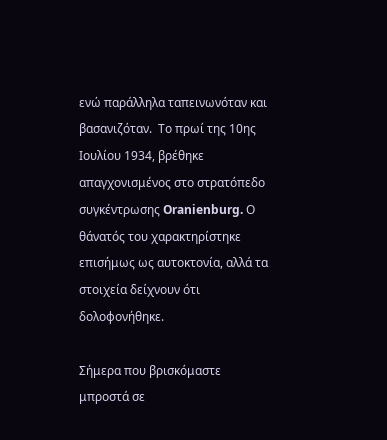ενώ παράλληλα ταπεινωνόταν και βασανιζόταν.  Το πρωί της 10ης Ιουλίου 1934, βρέθηκε απαγχονισμένος στο στρατόπεδο συγκέντρωσης Oranienburg. Ο θάνατός του χαρακτηρίστηκε επισήμως ως αυτοκτονία, αλλά τα στοιχεία δείχνουν ότι δολοφονήθηκε.

Σήμερα που βρισκόμαστε μπροστά σε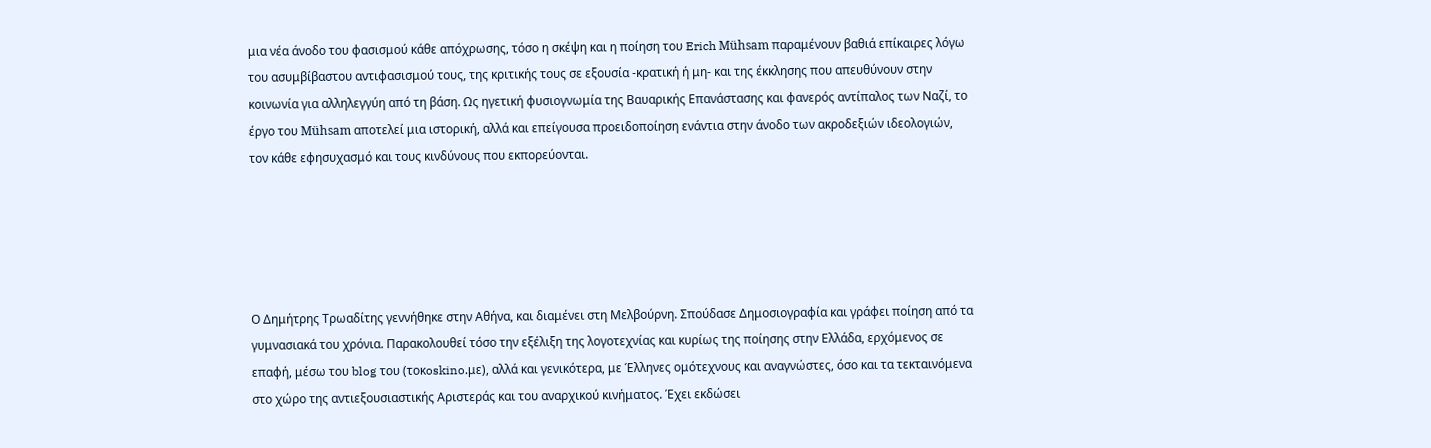μια νέα άνοδο του φασισμού κάθε απόχρωσης, τόσο η σκέψη και η ποίηση του Erich Mühsam παραμένουν βαθιά επίκαιρες λόγω του ασυμβίβαστου αντιφασισμού τους, της κριτικής τους σε εξουσία -κρατική ή μη- και της έκκλησης που απευθύνουν στην κοινωνία για αλληλεγγύη από τη βάση. Ως ηγετική φυσιογνωμία της Βαυαρικής Επανάστασης και φανερός αντίπαλος των Ναζί, το έργο του Mühsam αποτελεί μια ιστορική, αλλά και επείγουσα προειδοποίηση ενάντια στην άνοδο των ακροδεξιών ιδεολογιών, τον κάθε εφησυχασμό και τους κινδύνους που εκπορεύονται.





Ο Δημήτρης Τρωαδίτης γεννήθηκε στην Αθήνα, και διαμένει στη Μελβούρνη. Σπούδασε Δημοσιογραφία και γράφει ποίηση από τα γυμνασιακά του χρόνια. Παρακολουθεί τόσο την εξέλιξη της λογοτεχνίας και κυρίως της ποίησης στην Ελλάδα, ερχόμενος σε επαφή, μέσω του blog του (τοκoskino.με), αλλά και γενικότερα, με Έλληνες ομότεχνους και αναγνώστες, όσο και τα τεκταινόμενα στο χώρο της αντιεξουσιαστικής Αριστεράς και του αναρχικού κινήματος. Έχει εκδώσει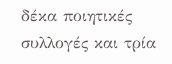δέκα ποιητικές συλλογές και τρία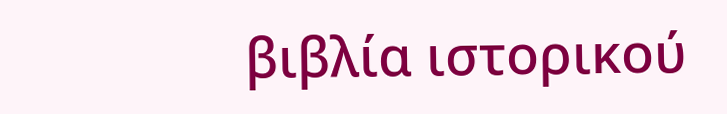βιβλία ιστορικού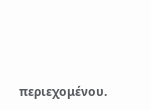περιεχομένου.